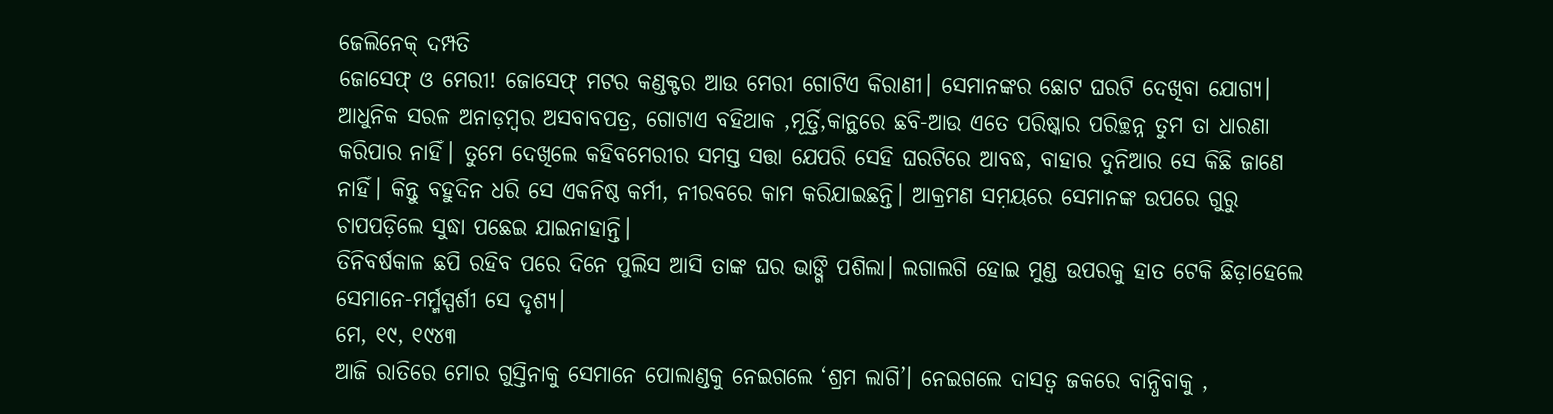ଜେଲିନେକ୍ ଦମ୍ପତି
ଜୋସେଫ୍ ଓ ମେରୀ! ଜୋସେଫ୍ ମଟର କଣ୍ଡକ୍ଟର ଆଉ ମେରୀ ଗୋଟିଏ କିରାଣୀ। ସେମାନଙ୍କର ଛୋଟ ଘରଟି ଦେଖିବା ଯୋଗ୍ୟ। ଆଧୁନିକ ସରଳ ଅନାଡ଼ମ୍ବର ଅସବାବପତ୍ର, ଗୋଟାଏ ବହିଥାକ ,ମୂର୍ତ୍ତି,କାନ୍ଥରେ ଛବି-ଆଉ ଏତେ ପରିଷ୍କାର ପରିଚ୍ଛନ୍ନ ତୁମ ତା ଧାରଣା କରିପାର ନାହିଁ। ତୁମେ ଦେଖିଲେ କହିବମେରୀର ସମସ୍ତ ସତ୍ତା ଯେପରି ସେହି ଘରଟିରେ ଆବଦ୍ଧ, ବାହାର ଦୁନିଆର ସେ କିଛି ଜାଣେ ନାହିଁ। କିନ୍ତୁ ବହୁଦିନ ଧରି ସେ ଏକନିଷ୍ଠ କର୍ମୀ, ନୀରବରେ କାମ କରିଯାଇଛନ୍ତି। ଆକ୍ରମଣ ସମ଼ୟରେ ସେମାନଙ୍କ ଉପରେ ଗୁରୁ ଚାପପଡ଼ିଲେ ସୁଦ୍ଧା ପଛେଇ ଯାଇନାହାନ୍ତି।
ତିନିବର୍ଷକାଳ ଛପି ରହିବ ପରେ ଦିନେ ପୁଲିସ ଆସି ତାଙ୍କ ଘର ଭାଙ୍ଗି ପଶିଲା। ଲଗାଲଗି ହୋଇ ମୁଣ୍ଡ ଉପରକୁ ହାତ ଟେକି ଛିଡ଼ାହେଲେ ସେମାନେ-ମର୍ମ୍ମସ୍ପର୍ଶୀ ସେ ଦୃଶ୍ୟ।
ମେ, ୧୯, ୧୯୪୩
ଆଜି ରାତିରେ ମୋର ଗୁସ୍ତିନାକୁ ସେମାନେ ପୋଲାଣ୍ଡକୁ ନେଇଗଲେ ‘ଶ୍ରମ ଲାଗି’। ନେଇଗଲେ ଦାସତ୍ବ ଜକରେ ବାନ୍ଧିବାକୁ ,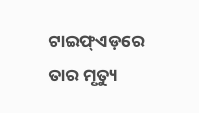ଟାଇଫ୍ଏଡ଼ରେ ତାର ମୃତ୍ୟୁ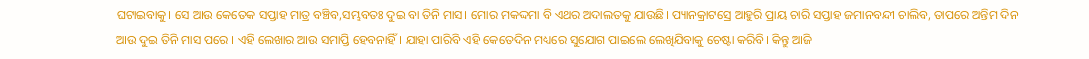ଘଟାଇବାକୁ। ସେ ଆଉ କେତେକ ସପ୍ତାହ ମାତ୍ର ବଞ୍ଚିବ,ସମ୍ଭବତଃ ଦୁଇ ବା ତିନି ମାସ। ମୋର ମକଦ୍ଦମା ବି ଏଥର ଅଦାଲତକୁ ଯାଉଛି। ପ୍ୟାନକ୍ରାଟସ୍ରେ ଆହୁରି ପ୍ରାୟ ଚାରି ସପ୍ତାହ ଜମାନବନ୍ଦୀ ଚାଲିବ, ତାପରେ ଅନ୍ତିମ ଦିନ ଆଉ ଦୁଇ ତିନି ମାସ ପରେ । ଏହି ଲେଖାର ଆଉ ସମାପ୍ତି ହେବନାହିଁ। ଯାହା ପାରିବି ଏହି କେତେଦିନ ମଧ୍ୟରେ ସୁଯୋଗ ପାଇଲେ ଲେଖିଯିବାକୁ ଚେଷ୍ଟା କରିବି। କିନ୍ତୁ ଆଜି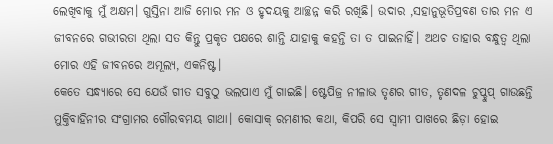ଲେଖିବାକୁ ମୁଁ ଅକ୍ଷମ। ଗୁସ୍ତିନା ଆଜି ମୋର ମନ ଓ ହୃଦୟକୁ ଆଚ୍ଛନ୍ନ କରି ରଖିଛି। ଉଦାର ,ସହାନୁଭୂତିପ୍ରବଣ ତାର ମନ ଏ ଜୀବନରେ ଗଭୀରତା ଥିଲା ସତ କିନ୍ତୁ ପ୍ରକୃତ ପକ୍ଷରେ ଶାନ୍ତି ଯାହାକୁ କହନ୍ତି ତା ତ ପାଇନାହିଁ। ଅଥଚ ତାହାର ବନ୍ଧୁତ୍ବ ଥିଲା ମୋର ଏହି ଜୀବନରେ ଅମୂଲ୍ୟ, ଏକନିଷ୍ଟ।
କେତେ ସନ୍ଧ୍ୟାରେ ସେ ଯେଉଁ ଗୀତ ସବୁଠୁ ଭଲପାଏ ମୁଁ ଗାଇଛି। ଷ୍ଟେପିଜ୍ର ନୀଳାଭ ତୃଣର ଗୀତ, ତୃଣଦଳ ଚୁପ୍ଚୁପ୍ ଗାଉଛନ୍ତି ମୁକ୍ତିବାହିନୀର ସଂଗ୍ରାମର ଗୌରବମୟ ଗାଥା। କୋସାକ୍ ରମଣୀର କଥା, କିପରି ସେ ସ୍ବାମୀ ପାଖରେ ଛିଡ଼ା ହୋଇ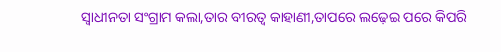ସ୍ବାଧୀନତା ସଂଗ୍ରାମ କଲା,ତାର ବୀରତ୍ବ କାହାଣୀ,ତାପରେ ଲଢ଼େଇ ପରେ କିପରି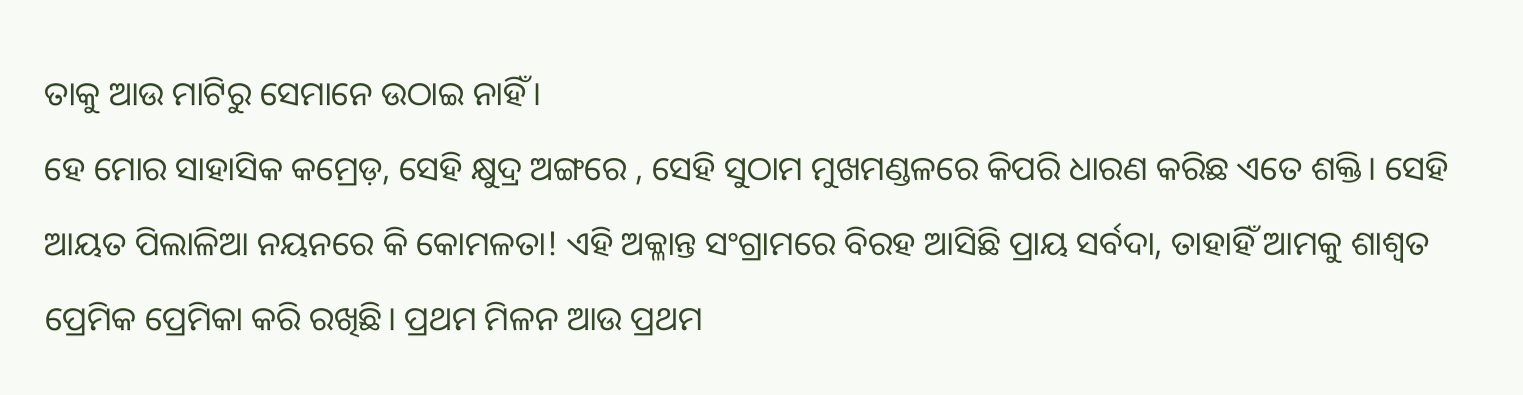ତାକୁ ଆଉ ମାଟିରୁ ସେମାନେ ଉଠାଇ ନାହିଁ।
ହେ ମୋର ସାହାସିକ କମ୍ରେଡ଼, ସେହି କ୍ଷୁଦ୍ର ଅଙ୍ଗରେ , ସେହି ସୁଠାମ ମୁଖମଣ୍ଡଳରେ କିପରି ଧାରଣ କରିଛ ଏତେ ଶକ୍ତି। ସେହି ଆୟତ ପିଲାଳିଆ ନୟନରେ କି କୋମଳତା! ଏହି ଅକ୍ଳାନ୍ତ ସଂଗ୍ରାମରେ ବିରହ ଆସିଛି ପ୍ରାୟ ସର୍ବଦା, ତାହାହିଁ ଆମକୁ ଶାଶ୍ବତ ପ୍ରେମିକ ପ୍ରେମିକା କରି ରଖିଛି। ପ୍ରଥମ ମିଳନ ଆଉ ପ୍ରଥମ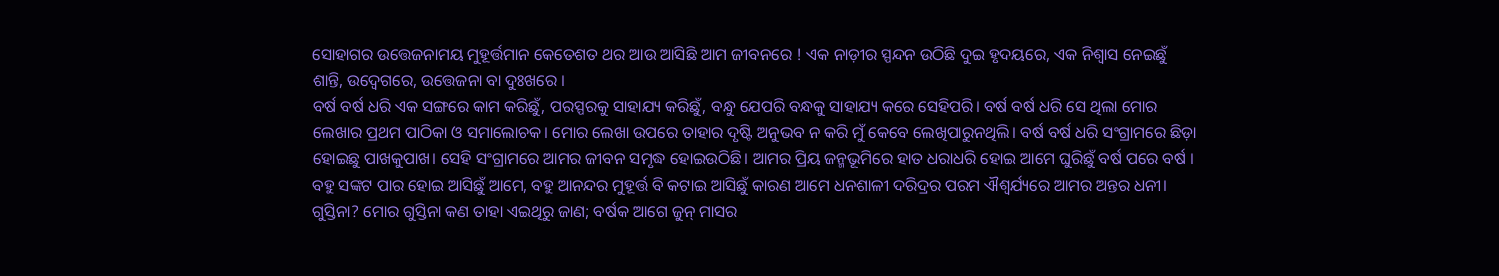ସୋହାଗର ଉତ୍ତେଜନାମୟ ମୁହୂର୍ତ୍ତମାନ କେତେଶତ ଥର ଆଉ ଆସିଛି ଆମ ଜୀବନରେ ! ଏକ ନାଡ଼ୀର ସ୍ପନ୍ଦନ ଉଠିଛି ଦୁଇ ହୃଦୟରେ, ଏକ ନିଶ୍ବାସ ନେଇଛୁଁ ଶାନ୍ତି, ଉଦ୍ବେଗରେ, ଉତ୍ତେଜନା ବା ଦୁଃଖରେ ।
ବର୍ଷ ବର୍ଷ ଧରି ଏକ ସଙ୍ଗରେ କାମ କରିଛୁଁ, ପରସ୍ପରକୁ ସାହାଯ୍ୟ କରିଛୁଁ, ବନ୍ଧୁ ଯେପରି ବନ୍ଧକୁ ସାହାଯ୍ୟ କରେ ସେହିପରି। ବର୍ଷ ବର୍ଷ ଧରି ସେ ଥିଲା ମୋର ଲେଖାର ପ୍ରଥମ ପାଠିକା ଓ ସମାଲୋଚକ। ମୋର ଲେଖା ଉପରେ ତାହାର ଦୃଷ୍ଟି ଅନୁଭବ ନ କରି ମୁଁ କେବେ ଲେଖିପାରୁନଥିଲି। ବର୍ଷ ବର୍ଷ ଧରି ସଂଗ୍ରାମରେ ଛିଡ଼ା ହୋଇଛୁ ପାଖକୁପାଖ। ସେହି ସଂଗ୍ରାମରେ ଆମର ଜୀବନ ସମୃଦ୍ଧ ହୋଇଉଠିଛି। ଆମର ପ୍ରିୟ ଜନ୍ମଭୂମିରେ ହାତ ଧରାଧରି ହୋଇ ଆମେ ଘୁରିଛୁଁ ବର୍ଷ ପରେ ବର୍ଷ । ବହୁ ସଙ୍କଟ ପାର ହୋଇ ଆସିଛୁଁ ଆମେ, ବହୁ ଆନନ୍ଦର ମୁହୂର୍ତ୍ତ ବି କଟାଇ ଆସିଛୁଁ କାରଣ ଆମେ ଧନଶାଳୀ ଦରିଦ୍ରର ପରମ ଐଶ୍ବର୍ଯ୍ୟରେ ଆମର ଅନ୍ତର ଧନୀ।
ଗୁସ୍ତିନା? ମୋର ଗୁସ୍ତିନା କଣ ତାହା ଏଇଥିରୁ ଜାଣ; ବର୍ଷକ ଆଗେ ଜୁନ୍ ମାସର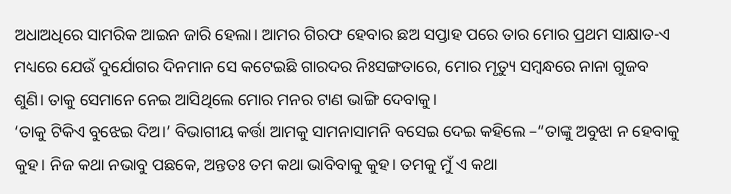ଅଧାଅଧିରେ ସାମରିକ ଆଇନ ଜାରି ହେଲା। ଆମର ଗିରଫ ହେବାର ଛଅ ସପ୍ତାହ ପରେ ତାର ମୋର ପ୍ରଥମ ସାକ୍ଷାତ-ଏ ମଧ୍ୟରେ ଯେଉଁ ଦୁର୍ଯୋଗର ଦିନମାନ ସେ କଟେଇଛି ଗାରଦର ନିଃସଙ୍ଗତାରେ, ମୋର ମୃତ୍ୟୁ ସମ୍ବନ୍ଧରେ ନାନା ଗୁଜବ ଶୁଣି। ତାକୁ ସେମାନେ ନେଇ ଆସିଥିଲେ ମୋର ମନର ଟାଣ ଭାଙ୍ଗି ଦେବାକୁ।
‘ତାକୁ ଟିକିଏ ବୁଝେଇ ଦିଅ।’ ବିଭାଗୀୟ କର୍ତ୍ତା ଆମକୁ ସାମନାସାମନି ବସେଇ ଦେଇ କହିଲେ –“ତାଙ୍କୁ ଅବୁଝା ନ ହେବାକୁ କୁହ। ନିଜ କଥା ନଭାବୁ ପଛକେ, ଅନ୍ତତଃ ତମ କଥା ଭାବିବାକୁ କୁହ। ତମକୁ ମୁଁ ଏ କଥା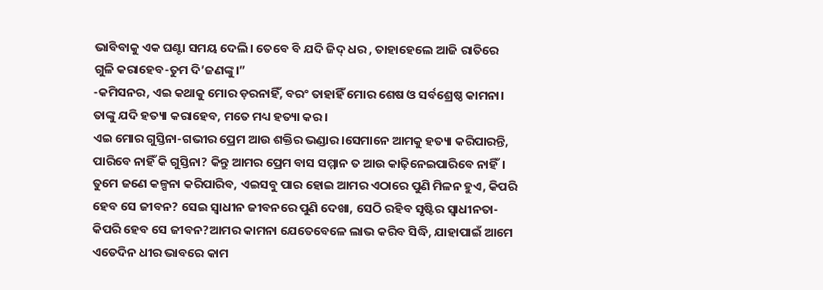ଭାବିବାକୁ ଏକ ଘଣ୍ଟା ସମୟ ଦେଲି। ତେବେ ବି ଯଦି ଜିଦ୍ ଧର , ତାହାହେଲେ ଆଜି ରାତିରେ ଗୁଳି କରାହେବ-ତୁମ ଦି’ଜଣଙ୍କୁ।”
-କମିସନର, ଏଇ କଥାକୁ ମୋର ଡ଼ରନାହିଁ, ବରଂ ତାହାହିଁ ମୋର ଶେଷ ଓ ସର୍ବଶ୍ରେଷ୍ଠ କାମନା। ତାଙ୍କୁ ଯଦି ହତ୍ୟା କରାହେବ, ମତେ ମଧ୍ୟ ହତ୍ୟା କର।
ଏଇ ମୋର ଗୁସ୍ତିନା-ଗଭୀର ପ୍ରେମ ଆଉ ଶକ୍ତିର ଭଣ୍ଡାର।ସେମାନେ ଆମକୁ ହତ୍ୟା କରିପାରନ୍ତି, ପାରିବେ ନାହିଁ କି ଗୁସ୍ତିନା? କିନ୍ତୁ ଆମର ପ୍ରେମ ବାସ ସମ୍ମାନ ତ ଆଉ କାଢ଼ିନେଇପାରିବେ ନାହିଁ।
ତୁମେ ଜଣେ କଳ୍ପନା କରିପାରିବ, ଏଇସବୁ ପାର ହୋଇ ଆମର ଏଠାରେ ପୁଣି ମିଳନ ହୁଏ, କିପରି ହେବ ସେ ଜୀବନ? ସେଇ ସ୍ବାଧୀନ ଜୀବନରେ ପୁଣି ଦେଖା, ସେଠି ରହିବ ସୃଷ୍ଟିର ସ୍ବାଧୀନତା-କିପରି ହେବ ସେ ଜୀବନ?ଆମର କାମନା ଯେତେବେଳେ ଲାଭ କରିବ ସିଦ୍ଧି, ଯାହାପାଇଁ ଆମେ ଏତେଦିନ ଧୀର ଭାବରେ କାମ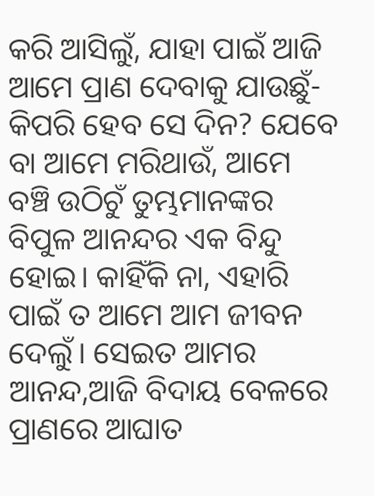କରି ଆସିଲୁଁ, ଯାହା ପାଇଁ ଆଜି ଆମେ ପ୍ରାଣ ଦେବାକୁ ଯାଉଛୁଁ-କିପରି ହେବ ସେ ଦିନ? ଯେବେ ବା ଆମେ ମରିଥାଉଁ, ଆମେ ବଞ୍ଚି ଉଠିଚୁଁ ତୁମ୍ଭମାନଙ୍କର ବିପୁଳ ଆନନ୍ଦର ଏକ ବିନ୍ଦୁ ହୋଇ। କାହିଁକି ନା, ଏହାରି ପାଇଁ ତ ଆମେ ଆମ ଜୀବନ ଦେଲୁଁ। ସେଇତ ଆମର ଆନନ୍ଦ,ଆଜି ବିଦାୟ ବେଳରେ ପ୍ରାଣରେ ଆଘାତ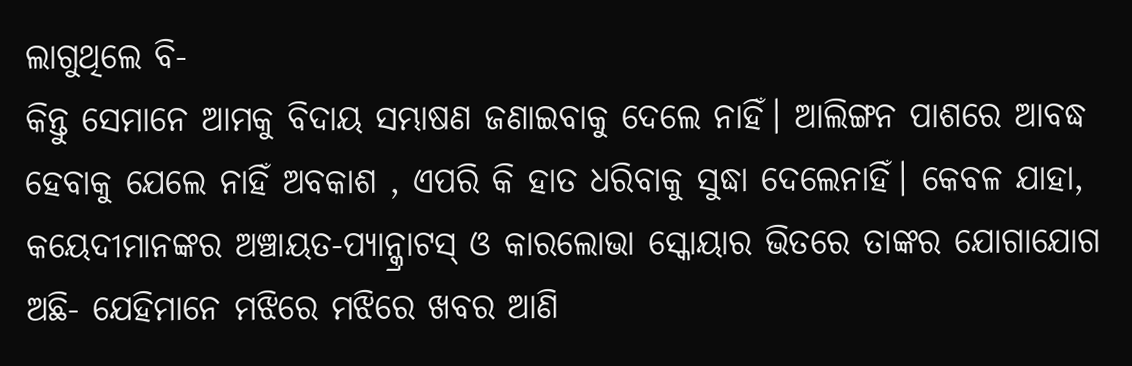ଲାଗୁଥିଲେ ବି-
କିନ୍ତୁ ସେମାନେ ଆମକୁ ବିଦାୟ ସମ୍ଭାଷଣ ଜଣାଇବାକୁ ଦେଲେ ନାହିଁ। ଆଲିଙ୍ଗନ ପାଶରେ ଆବଦ୍ଧ ହେବାକୁ ଯେଲେ ନାହିଁ ଅବକାଶ , ଏପରି କି ହାତ ଧରିବାକୁ ସୁଦ୍ଧା ଦେଲେନାହିଁ। କେବଳ ଯାହା, କୟେଦୀମାନଙ୍କର ଅଞ୍ଚାୟତ-ପ୍ୟାନ୍କ୍ରାଟସ୍ ଓ କାରଲୋଭା ସ୍କୋୟାର ଭିତରେ ତାଙ୍କର ଯୋଗାଯୋଗ ଅଛି- ଯେହିମାନେ ମଝିରେ ମଝିରେ ଖବର ଆଣି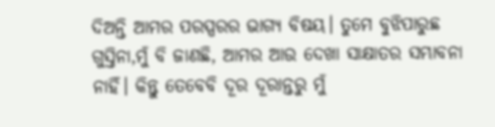ଦିଅନ୍ତି ଆମର ପରସ୍ପରର ଭାଗ୍ୟ ବିଷୟ। ତୁମେ ବୁଝିପାରୁଛ ଗୁସ୍ତିନା,ମୁଁ ବି ଜାଣଛି, ଆମର ଆଉ ଦେଖା ସାକ୍ଷାତର ସମ୍ଭାବନା ନାହିଁ। କିନ୍ତୁ ତେବେବି ଦୂର ଦୂରାନ୍ତରୁ ମୁଁ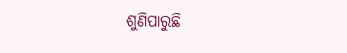ଶୁଣିପାରୁଛି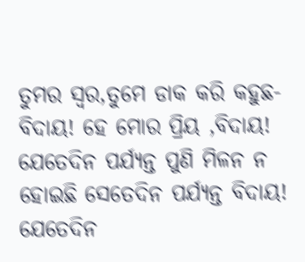ତୁମର ସ୍ବର,ତୁମେ ଡାକ କରି କହୁଛ-ବିଦାୟ! ହେ ମୋର ପ୍ରିୟ ,ବିଦାୟ! ଯେତେଦିନ ପର୍ଯ୍ୟନ୍ତ ପୁଣି ମିଳନ ନ ହୋଇଛି ସେତେଦିନ ପର୍ଯ୍ୟନ୍ତ ବିଦାୟ!
ଯେତେଦିନ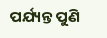ପର୍ଯ୍ୟନ୍ତ ପୁଣି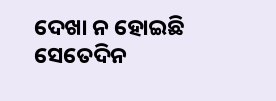ଦେଖା ନ ହୋଇଛି ସେତେଦିନ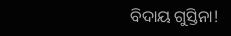ବିଦାୟ ଗୁସ୍ତିନା!